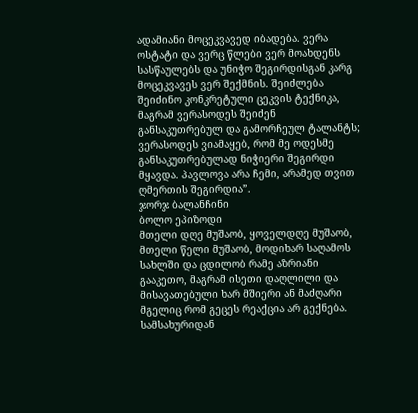ადამიანი მოცეკვავედ იბადება. ვერა ოსტატი და ვერც წლები ვერ მოახდენს სასწაულებს და უნიჭო შეგირდისგან კარგ მოცეკვავეს ვერ შექმნის. შეიძლება შეიძინო კონკრეტული ცეკვის ტექნიკა, მაგრამ ვერასოდეს შეიძენ განსაკუთრებულ და გამორჩეულ ტალანტს; ვერასოდეს ვიამაყებ, რომ მე ოდესმე განსაკუთრებულად ნიჭიერი შეგირდი მყავდა. პავლოვა არა ჩემი, არამედ თვით ღმერთის შეგირდია”.
ჯორჯ ბალანჩინი
ბოლო ეპიზოდი
მთელი დღე მუშაობ, ყოველდღე მუშაობ, მთელი წელი მუშაობ, მოდიხარ საღამოს სახლში და ცდილობ რამე აზრიანი გააკეთო, მაგრამ ისეთი დაღლილი და მისავათებული ხარ მშიერი ან მაძღარი მგელიც რომ გეცეს რეაქცია არ გექნება. სამსახურიდან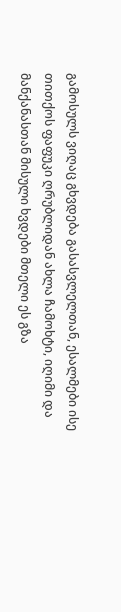გამოსულს ვიღაც გხვდება გასასვლელთან, ესალმები ისე თითქოს ფაფუკი ღრუბლიდან ახლა ჩამოხტი, იღიმი და მანქანასთან მისული ხვდები მთელი ეს გზა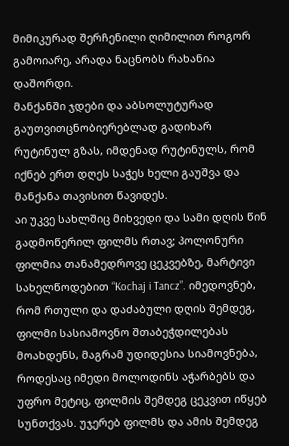მიმიკურად შერჩენილი ღიმილით როგორ გამოიარე, არადა ნაცნობს რახანია დაშორდი.
მანქანში ჯდები და აბსოლუტურად გაუთვითცნობიერებლად გადიხარ რუტინულ გზას, იმდენად რუტინულს, რომ იქნებ ერთ დღეს საჭეს ხელი გაუშვა და მანქანა თავისით წავიდეს.
აი უკვე სახლშიც მიხვედი და სამი დღის წინ გადმოწერილ ფილმს რთავ; პოლონური ფილმია თანამედროვე ცეკვებზე, მარტივი სახელწოდებით “Kochaj i Tancz”. იმედოვნებ, რომ რთული და დაძაბული დღის შემდეგ, ფილმი სასიამოვნო შთაბეჭდილებას მოახდენს, მაგრამ უდიდესია სიამოვნება, როდესაც იმედი მოლოდინს აჭარბებს და უფრო მეტიც, ფილმის შემდეგ ცეკვით იწყებ სუნთქვას. უჯერებ ფილმს და ამის შემდეგ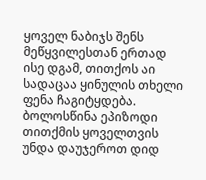ყოველ ნაბიჯს შენს მეწყვილესთან ერთად ისე დგამ, თითქოს აი სადაცაა ყინულის თხელი ფენა ჩაგიტყდება.
ბოლოსწინა ეპიზოდი
თითქმის ყოველთვის უნდა დაუჯეროთ დიდ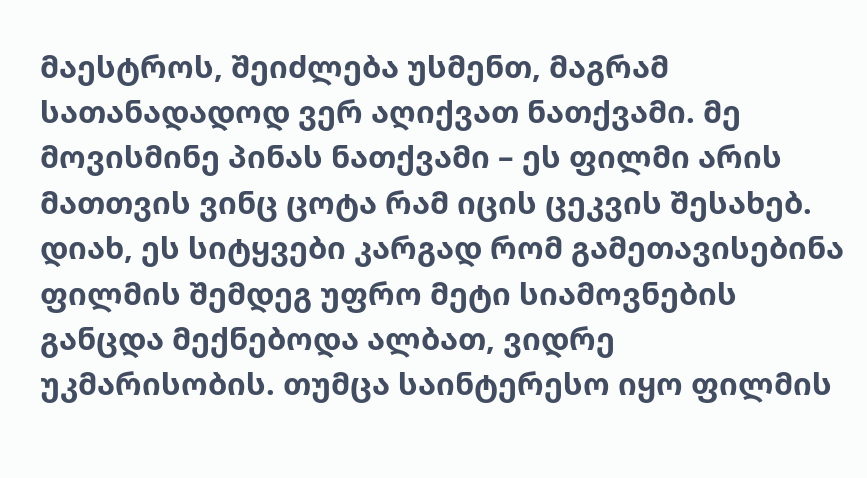მაესტროს, შეიძლება უსმენთ, მაგრამ სათანადადოდ ვერ აღიქვათ ნათქვამი. მე მოვისმინე პინას ნათქვამი – ეს ფილმი არის მათთვის ვინც ცოტა რამ იცის ცეკვის შესახებ. დიახ, ეს სიტყვები კარგად რომ გამეთავისებინა ფილმის შემდეგ უფრო მეტი სიამოვნების განცდა მექნებოდა ალბათ, ვიდრე უკმარისობის. თუმცა საინტერესო იყო ფილმის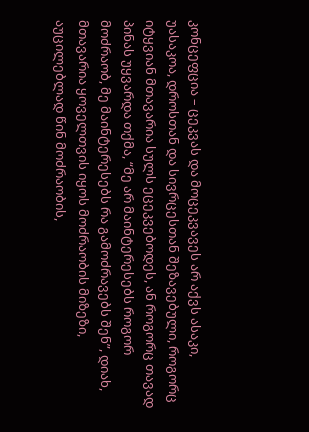კონცეფცია – ცეკვას და მოცეკვავეს არ აქვს ასაკი, უასაკოა, დროსთან და სივრცესთან შეზავებული, როგორც იტყვიან მთავარია სულს ეცეკვებოდეს, ან როგორც თავად პინას უყვარდა თქმა, “მე არ მაინტერესებს როგორ მოძრაობ, მე მაინტერესებს რა გამოძრავებს შენ”, დიახ, მთავარია ყოველთვის იყოს მოძრაობის მიზეზი, აუცილებლად წინ მოძრაობის,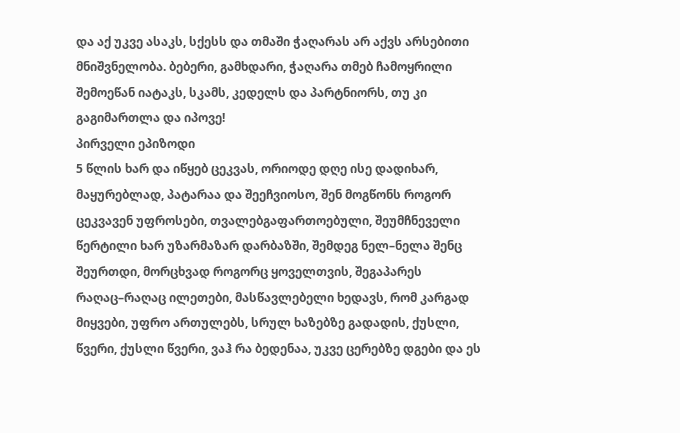და აქ უკვე ასაკს, სქესს და თმაში ჭაღარას არ აქვს არსებითი მნიშვნელობა. ბებერი, გამხდარი, ჭაღარა თმებ ჩამოყრილი შემოეწან იატაკს, სკამს, კედელს და პარტნიორს, თუ კი გაგიმართლა და იპოვე!
პირველი ეპიზოდი
5 წლის ხარ და იწყებ ცეკვას, ორიოდე დღე ისე დადიხარ, მაყურებლად, პატარაა და შეეჩვიოსო, შენ მოგწონს როგორ ცეკვავენ უფროსები, თვალებგაფართოებული, შეუმჩნეველი წერტილი ხარ უზარმაზარ დარბაზში, შემდეგ ნელ–ნელა შენც შეურთდი, მორცხვად როგორც ყოველთვის, შეგაპარეს რაღაც–რაღაც ილეთები, მასწავლებელი ხედავს, რომ კარგად მიყვები, უფრო ართულებს, სრულ ხაზებზე გადადის, ქუსლი, წვერი, ქუსლი წვერი, ვაჰ რა ბედენაა, უკვე ცერებზე დგები და ეს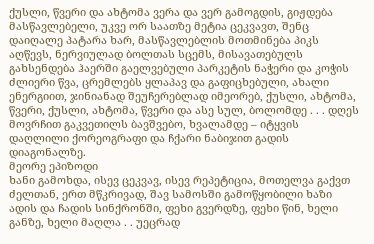ქუსლი, წვერი და ახტომა ვერა და ვერ გამოგდის, გიჟდება მასწავლებელი, უკვე ორ საათზე მეტია ცეკვავთ, შენც დაიღალე პატარა ხარ, მასწავლებლის მოთმინება პიკს აღწევს, ნერვიულად ბოლთას სცემს, მისავათებულს გახსენდება ჰაერში გაელვებული პარკეტის ნაჭერი და კოჭის ძლიერი წვა, ცრემლებს ყლაპავ და გაფიცხებული, ახალი ენერგიით, ჯინიანად შეუჩერებლად იმეორებ, ქუსლი, ახტომა, წვერი, ქუსლი, ახტომა, წვერი და ასე სულ, ბოლომდე . . . დღეს მოვრჩით გაკვეთილს ბავშვებო, ხვალამდე – იტყვის დაღლილი ქორეოგრაფი და ჩქარი ნაბიჯით გადის დიაგონალზე.
მეორე ეპიზოდი
ხანი გამოხდა, ისევ ცეკვავ, ისევ რეპეტიცია, მოთელვა გაქვთ ძელთან, ერთ მწკრივად, შავ სამოსში გამოწყობილი ხაზი ადის და ჩადის სინქრონში, ფეხი გვერდზე, ფეხი წინ, ხელი განზე, ხელი მაღლა . . უეცრად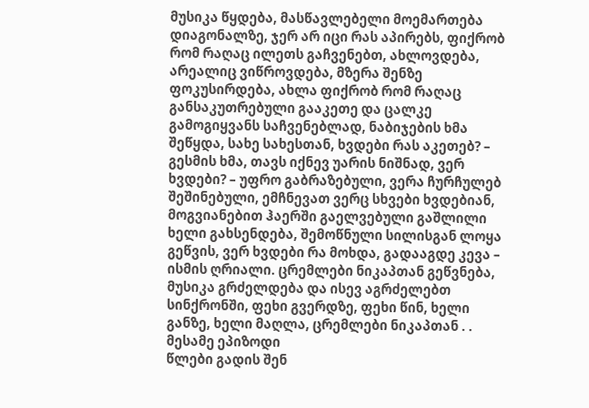მუსიკა წყდება, მასწავლებელი მოემართება დიაგონალზე, ჯერ არ იცი რას აპირებს, ფიქრობ რომ რაღაც ილეთს გაჩვენებთ, ახლოვდება, არეალიც ვიწროვდება, მზერა შენზე ფოკუსირდება, ახლა ფიქრობ რომ რაღაც განსაკუთრებული გააკეთე და ცალკე გამოგიყვანს საჩვენებლად, ნაბიჯების ხმა შეწყდა, სახე სახესთან, ხვდები რას აკეთებ? – გესმის ხმა, თავს იქნევ უარის ნიშნად, ვერ ხვდები? – უფრო გაბრაზებული, ვერა ჩურჩულებ შეშინებული, ემჩნევათ ვერც სხვები ხვდებიან, მოგვიანებით ჰაერში გაელვებული გაშლილი ხელი გახსენდება, შემოწნული სილისგან ლოყა გეწვის, ვერ ხვდები რა მოხდა, გადააგდე კევა – ისმის ღრიალი. ცრემლები ნიკაპთან გეწვნება, მუსიკა გრძელდება და ისევ აგრძელებთ სინქრონში, ფეხი გვერდზე, ფეხი წინ, ხელი განზე, ხელი მაღლა, ცრემლები ნიკაპთან . .
მესამე ეპიზოდი
წლები გადის შენ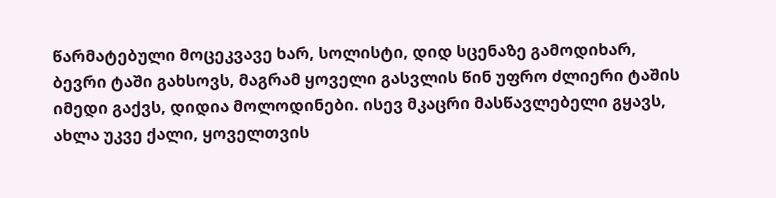წარმატებული მოცეკვავე ხარ, სოლისტი, დიდ სცენაზე გამოდიხარ, ბევრი ტაში გახსოვს, მაგრამ ყოველი გასვლის წინ უფრო ძლიერი ტაშის იმედი გაქვს, დიდია მოლოდინები. ისევ მკაცრი მასწავლებელი გყავს, ახლა უკვე ქალი, ყოველთვის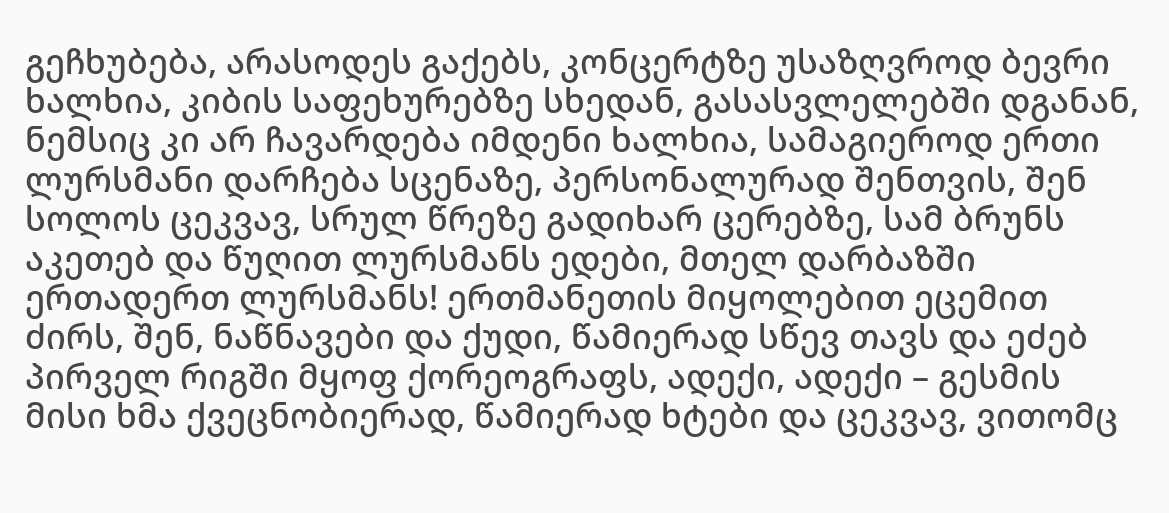გეჩხუბება, არასოდეს გაქებს, კონცერტზე უსაზღვროდ ბევრი ხალხია, კიბის საფეხურებზე სხედან, გასასვლელებში დგანან, ნემსიც კი არ ჩავარდება იმდენი ხალხია, სამაგიეროდ ერთი ლურსმანი დარჩება სცენაზე, პერსონალურად შენთვის, შენ სოლოს ცეკვავ, სრულ წრეზე გადიხარ ცერებზე, სამ ბრუნს აკეთებ და წუღით ლურსმანს ედები, მთელ დარბაზში ერთადერთ ლურსმანს! ერთმანეთის მიყოლებით ეცემით ძირს, შენ, ნაწნავები და ქუდი, წამიერად სწევ თავს და ეძებ პირველ რიგში მყოფ ქორეოგრაფს, ადექი, ადექი – გესმის მისი ხმა ქვეცნობიერად, წამიერად ხტები და ცეკვავ, ვითომც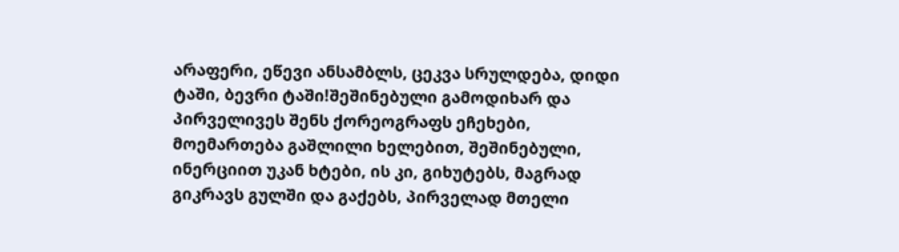არაფერი, ეწევი ანსამბლს, ცეკვა სრულდება, დიდი ტაში, ბევრი ტაში!შეშინებული გამოდიხარ და პირველივეს შენს ქორეოგრაფს ეჩეხები, მოემართება გაშლილი ხელებით, შეშინებული, ინერციით უკან ხტები, ის კი, გიხუტებს, მაგრად გიკრავს გულში და გაქებს, პირველად მთელი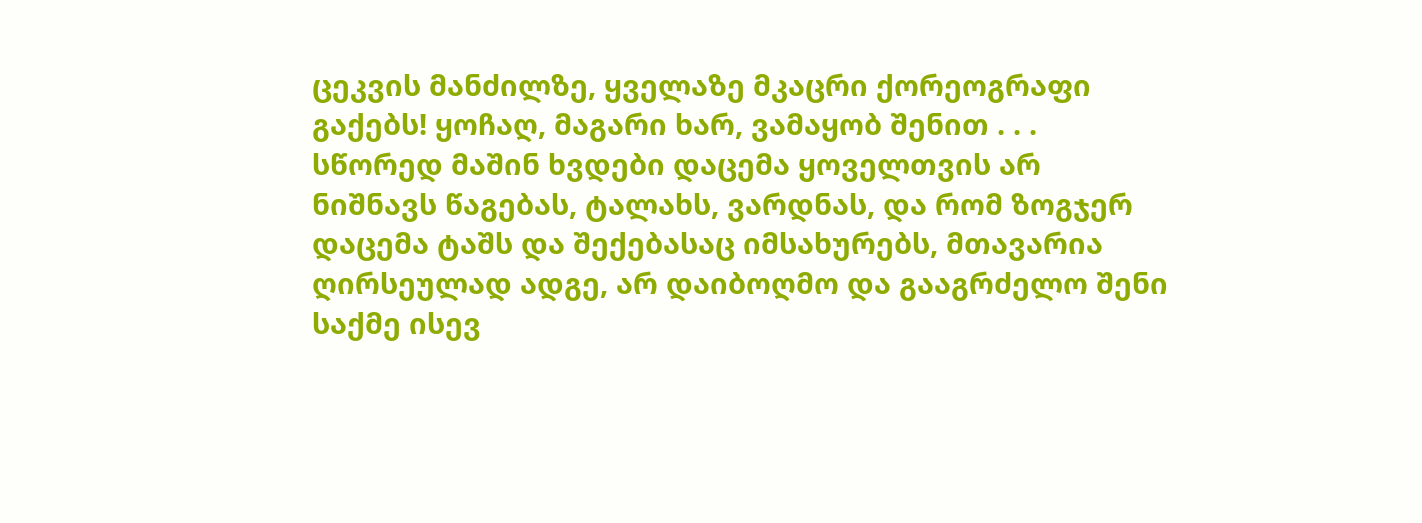ცეკვის მანძილზე, ყველაზე მკაცრი ქორეოგრაფი გაქებს! ყოჩაღ, მაგარი ხარ, ვამაყობ შენით . . .
სწორედ მაშინ ხვდები დაცემა ყოველთვის არ ნიშნავს წაგებას, ტალახს, ვარდნას, და რომ ზოგჯერ დაცემა ტაშს და შექებასაც იმსახურებს, მთავარია ღირსეულად ადგე, არ დაიბოღმო და გააგრძელო შენი საქმე ისევ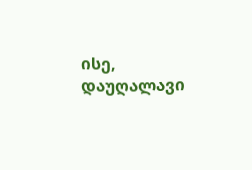ისე, დაუღალავი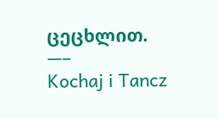ცეცხლით.
—–
Kochaj i Tancz